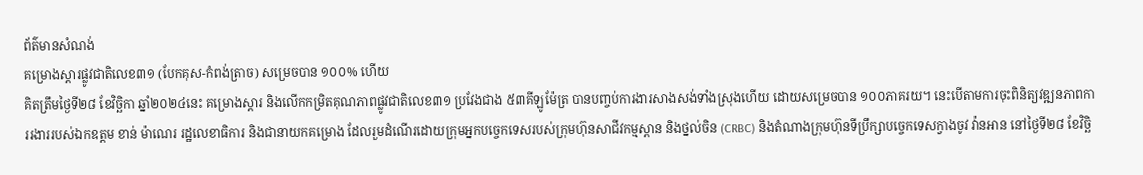ព័ត៌មានសំណង់
គម្រោងស្ដារផ្លូវជាតិលេខ៣១ (បែកគុស-កំពង់ត្រាច) សម្រេចបាន ១០០% ហើយ
គិតត្រឹមថ្ងៃទី២៨ ខែវិច្ឆិកា ឆ្នាំ២០២៤នេះ គម្រោងស្ដារ និងលើកកម្រិតគុណភាពផ្លូវជាតិលេខ៣១ ប្រវែងជាង ៥៣គីឡូម៉ែត្រ បានបញ្ចប់ការងារសាងសង់ទាំងស្រុងហើយ ដោយសម្រេចបាន ១០០ភាគរយ។ នេះបើតាមការចុះពិនិត្យវឌ្ឍនភាពការរងាររបស់ឯកឧត្តម ខាន់ ម៉ាណេរ រដ្ឋលេខាធិការ និងជានាយកគម្រោង ដែលរួមដំណើរដោយក្រុមអ្នកបច្ចេកទេសរបស់ក្រុមហ៊ុនសាជីវកម្មស្ពាន និងថ្នល់ចិន (CRBC) និងតំណាងក្រុមហ៊ុនទីប្រឹក្សាបច្ចេកទេសក្វាងចូវ វ៉ានអាន នៅថ្ងៃទី២៨ ខែវិច្ឆិ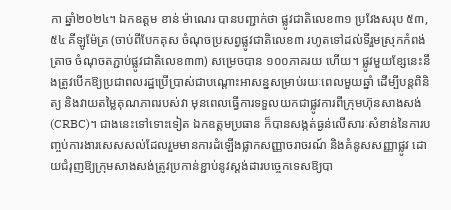កា ឆ្នាំ២០២៤។ ឯកឧត្តម ខាន់ ម៉ាណេរ បានបញ្ជាក់ថា ផ្លូវជាតិលេខ៣១ ប្រវែងសរុប ៥៣,៥៤ គីឡូម៉ែត្រ (ចាប់ពីបែកគុស ចំណុចប្រសព្វផ្លូវជាតិលេខ៣ រហូតទៅដល់ទីរួមស្រុកកំពង់ត្រាច ចំណុចតភ្ជាប់ផ្លូវជាតិលេខ៣៣) សម្រេចបាន ១០០ភាគរយ ហើយ។ ផ្លូវមួយខ្សែនេះនឹងត្រូវបើកឱ្យប្រជាពលរដ្ឋប្រើប្រាស់ជាបណ្តោះអាសន្នសម្រាប់រយៈពេលមួយឆ្នាំ ដើម្បីបន្តពិនិត្យ និងវាយតម្លៃគុណភាពរបស់វា មុនពេលធ្វើការទទួលយកជាផ្លូវការពីក្រុមហ៊ុនសាងសង់(CRBC)។ ជាងនេះទៅទោះទៀត ឯកឧត្តមប្រធាន ក៏បានសង្កត់ធ្ងន់លើសារៈសំខាន់នៃការបញ្ចប់ការងារសេសសល់ដែលរួមមានការដំឡើងផ្លាកសញ្ញាចរាចរណ៍ និងគំនូសសញ្ញាផ្លូវ ដោយជំរុញឱ្យក្រុមសាងសង់ត្រូវប្រកាន់ខ្ជាប់នូវស្តង់ដារបច្ចេកទេសឱ្យបា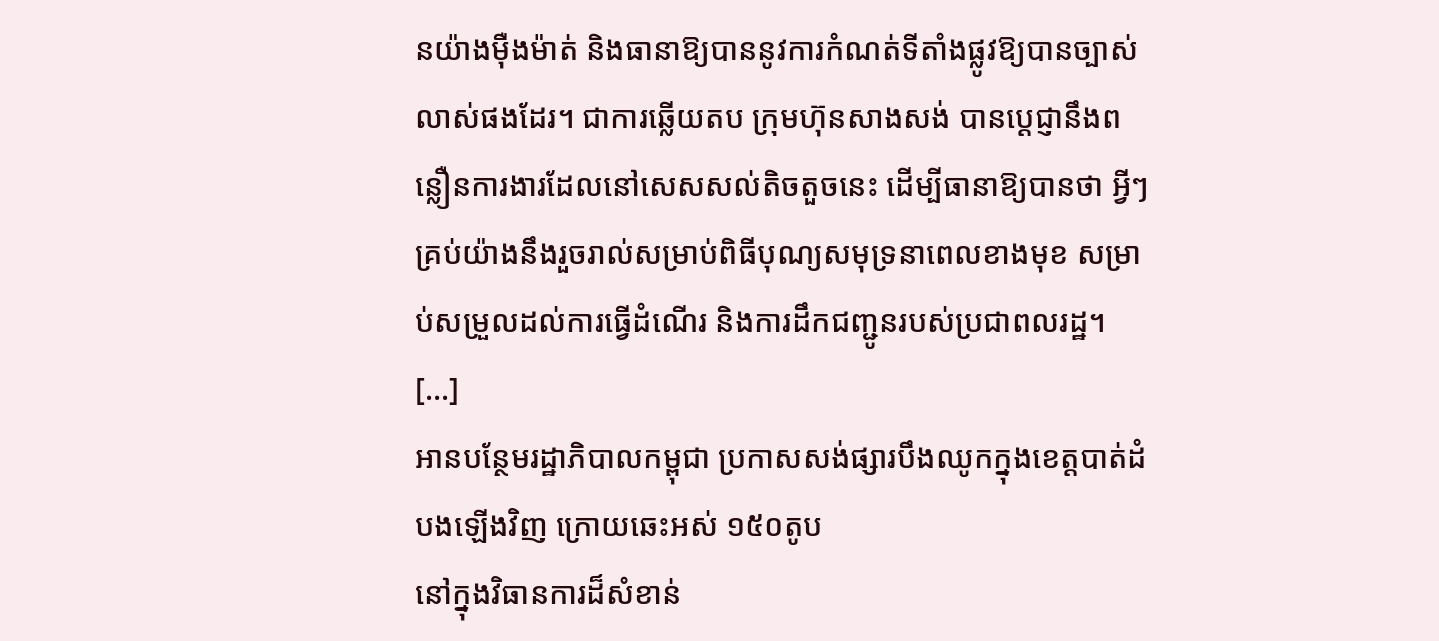នយ៉ាងម៉ឺងម៉ាត់ និងធានាឱ្យបាននូវការកំណត់ទីតាំងផ្លូវឱ្យបានច្បាស់លាស់ផងដែរ។ ជាការឆ្លើយតប ក្រុមហ៊ុនសាងសង់ បានប្ដេជ្ញានឹងពន្លឿនការងារដែលនៅសេសសល់តិចតួចនេះ ដើម្បីធានាឱ្យបានថា អ្វីៗគ្រប់យ៉ាងនឹងរួចរាល់សម្រាប់ពិធីបុណ្យសមុទ្រនាពេលខាងមុខ សម្រាប់សម្រួលដល់ការធ្វើដំណើរ និងការដឹកជញ្ជូនរបស់ប្រជាពលរដ្ឋ។ […]
អានបន្ថែមរដ្ឋាភិបាលកម្ពុជា ប្រកាសសង់ផ្សារបឹងឈូកក្នុងខេត្តបាត់ដំបងឡើងវិញ ក្រោយឆេះអស់ ១៥០តូប
នៅក្នុងវិធានការដ៏សំខាន់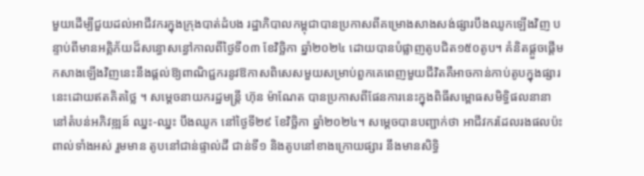មួយដើម្បីជួយដល់អាជីវករក្នុងក្រុងបាត់ដំបង រដ្ឋាភិបាលកម្ពុជាបានប្រកាសពីគម្រោងសាងសង់ផ្សារបឹងឈូកឡើងវិញ បន្ទាប់ពីមានអគ្គិភ័យដ៏សន្ធោសន្ធៅកាលពីថ្ងៃទី០៣ ខែវិច្ឆិកា ឆ្នាំ២០២៤ ដោយបានបំផ្លាញតូបជិត១៥០តូប។ គំនិតផ្តួចផ្តើមកសាងឡើងវិញនេះនឹងផ្តល់ឱ្យពាណិជ្ជករនូវឱកាសពិសេសមួយសម្រាប់ពួកគេពេញមួយជីវិតគឺអាចកាន់កាប់តូបក្នុងផ្សារនេះដោយឥតគិតថ្លៃ ។ សម្តេចនាយករដ្ឋមន្ត្រី ហ៊ុន ម៉ាណែត បានប្រកាសពីផែនការនេះក្នុងពិធីសម្ពោធសមិទ្ធិផលនានា នៅតំបន់អភិវឌ្ឍន៍ ឈ្នះ-ឈ្នះ បឹងឈូក នៅថ្ងៃទី២៩ ខែវិច្ឆិកា ឆ្នាំ២០២៤។ សម្តេចបានបញ្ជាក់ថា អាជីវករដែលរងផលប៉ះពាល់ទាំងអស់ រួមមាន តូបនៅជាន់ផ្ទាល់ដី ជាន់ទី១ និងតូបនៅខាងក្រោយផ្សារ នឹងមានសិទ្ធិ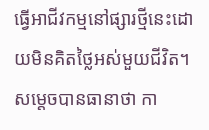ធ្វើអាជីវកម្មនៅផ្សារថ្មីនេះដោយមិនគិតថ្លៃអស់មួយជីវិត។ សម្តេចបានធានាថា កា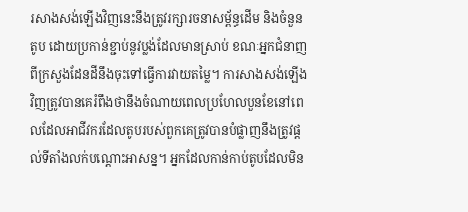រសាងសង់ឡើងវិញនេះនឹងត្រូវរក្សារចនាសម្ព័ន្ធដើម និងចំនួនតូប ដោយប្រកាន់ខ្ជាប់នូវប្លង់ដែលមានស្រាប់ ខណៈអ្នកជំនាញពីក្រសួងដែនដីនឹងចុះទៅធ្វើការវាយតម្លៃ។ ការសាងសង់ឡើងវិញត្រូវបានគេរំពឹងថានឹងចំណាយពេលប្រហែលបួនខែនៅពេលដែលអាជីវករដែលតូបរបស់ពួកគេត្រូវបានបំផ្លាញនឹងត្រូវផ្តល់ទីតាំងលក់បណ្តោះអាសន្ន។ អ្នកដែលកាន់កាប់តូបដែលមិន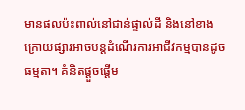មានផលប៉ះពាល់នៅជាន់ផ្ទាល់ដី និងនៅខាងក្រោយផ្សារអាចបន្តដំណើរការអាជីវកម្មបានដូចធម្មតា។ គំនិតផ្តួចផ្តើម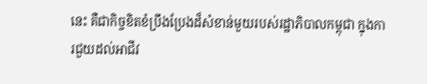នេះ គឺជាកិច្ចខិតខំប្រឹងប្រែងដ៏សំខាន់មួយរបស់រដ្ឋាភិបាលកម្ពុជា ក្នុងការជួយដល់អាជីវ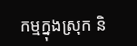កម្មក្នុងស្រុក និ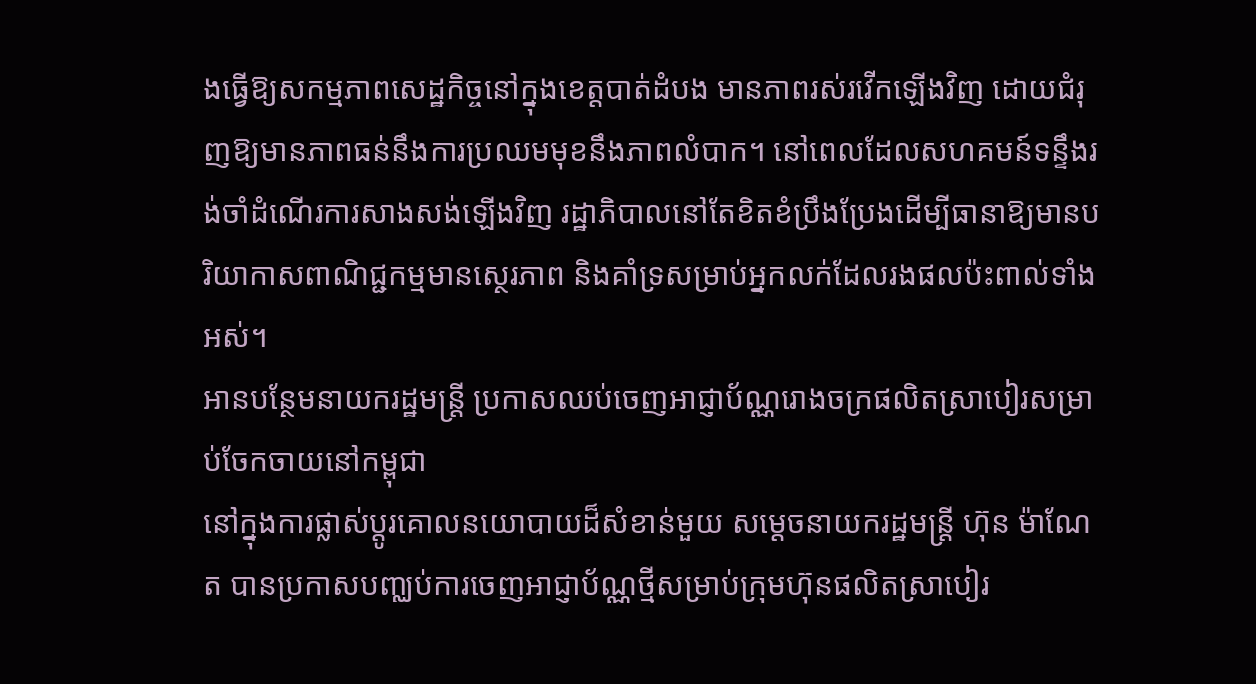ងធ្វើឱ្យសកម្មភាពសេដ្ឋកិច្ចនៅក្នុងខេត្តបាត់ដំបង មានភាពរស់រវើកឡើងវិញ ដោយជំរុញឱ្យមានភាពធន់នឹងការប្រឈមមុខនឹងភាពលំបាក។ នៅពេលដែលសហគមន៍ទន្ទឹងរង់ចាំដំណើរការសាងសង់ឡើងវិញ រដ្ឋាភិបាលនៅតែខិតខំប្រឹងប្រែងដើម្បីធានាឱ្យមានបរិយាកាសពាណិជ្ជកម្មមានស្ថេរភាព និងគាំទ្រសម្រាប់អ្នកលក់ដែលរងផលប៉ះពាល់ទាំងអស់។
អានបន្ថែមនាយករដ្ឋមន្ត្រី ប្រកាសឈប់ចេញអាជ្ញាប័ណ្ណរោងចក្រផលិតស្រាបៀរសម្រាប់ចែកចាយនៅកម្ពុជា
នៅក្នុងការផ្លាស់ប្តូរគោលនយោបាយដ៏សំខាន់មួយ សម្តេចនាយករដ្ឋមន្ត្រី ហ៊ុន ម៉ាណែត បានប្រកាសបញ្ឈប់ការចេញអាជ្ញាប័ណ្ណថ្មីសម្រាប់ក្រុមហ៊ុនផលិតស្រាបៀរ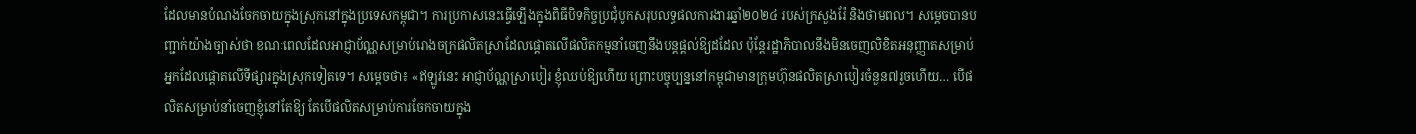ដែលមានបំណងចែកចាយក្នុងស្រុកនៅក្នុងប្រទេសកម្ពុជា។ ការប្រកាសនេះធ្វើឡើងក្នុងពិធីបិទកិច្ចប្រជុំបូកសរុបលទ្ធផលការងារឆ្នាំ២០២៤ របស់ក្រសួងរ៉ែ និងថាមពល។ សម្តេចបានបញ្ជាក់យ៉ាងច្បាស់ថា ខណៈពេលដែលអាជ្ញាប័ណ្ណសម្រាប់រោងចក្រផលិតស្រាដែលផ្តោតលើផលិតកម្មនាំចេញនឹងបន្តផ្តល់ឱ្យដដែល ប៉ុន្តែរដ្ឋាភិបាលនឹងមិនចេញលិខិតអនុញ្ញាតសម្រាប់អ្នកដែលផ្តោតលើទីផ្សារក្នុងស្រុកទៀតទេ។ សម្តេចថា៖ «ឥឡូវនេះ អាជ្ញាប័ណ្ណស្រាបៀរ ខ្ញុំឈប់ឱ្យហើយ ព្រោះបច្ចុប្បន្ននៅកម្ពុជាមានក្រុមហ៊ុនផលិតស្រាបៀរចំនួន៧រួចហើយ… បើផលិតសម្រាប់នាំចេញខ្ញុំនៅតែឱ្យ តែបើផលិតសម្រាប់ការចែកចាយក្នុង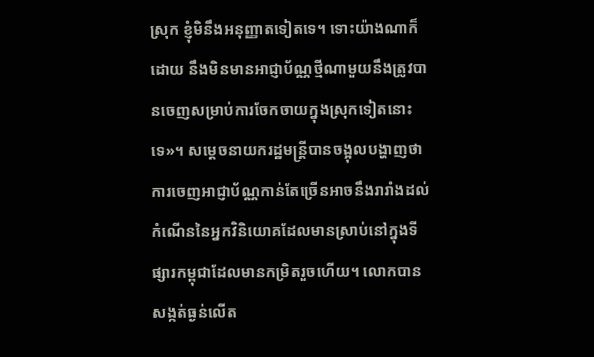ស្រុក ខ្ញុំមិនឹងអនុញ្ញាតទៀតទេ។ ទោះយ៉ាងណាក៏ដោយ នឹងមិនមានអាជ្ញាប័ណ្ណថ្មីណាមួយនឹងត្រូវបានចេញសម្រាប់ការចែកចាយក្នុងស្រុកទៀតនោះទេ»។ សម្តេចនាយករដ្ឋមន្ត្រីបានចង្អុលបង្ហាញថា ការចេញអាជ្ញាប័ណ្ណកាន់តែច្រើនអាចនឹងរារាំងដល់កំណើននៃអ្នកវិនិយោគដែលមានស្រាប់នៅក្នុងទីផ្សារកម្ពុជាដែលមានកម្រិតរួចហើយ។ លោកបានសង្កត់ធ្ងន់លើត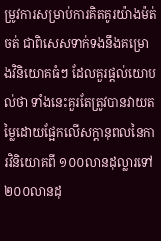ម្រូវការសម្រាប់ការគិតគូរយ៉ាងម៉ត់ចត់ ជាពិសេសទាក់ទងនឹងគម្រោងវិនិយោគធំៗ ដែលគួរផ្តល់យោបល់ថា ទាំងនេះគួរតែត្រូវបានវាយតម្លៃដោយផ្អែកលើសក្តានុពលនៃការវិនិយោគពី ១០០លានដុល្លារទៅ ២០០លានដុ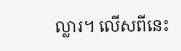ល្លារ។ លើសពីនេះ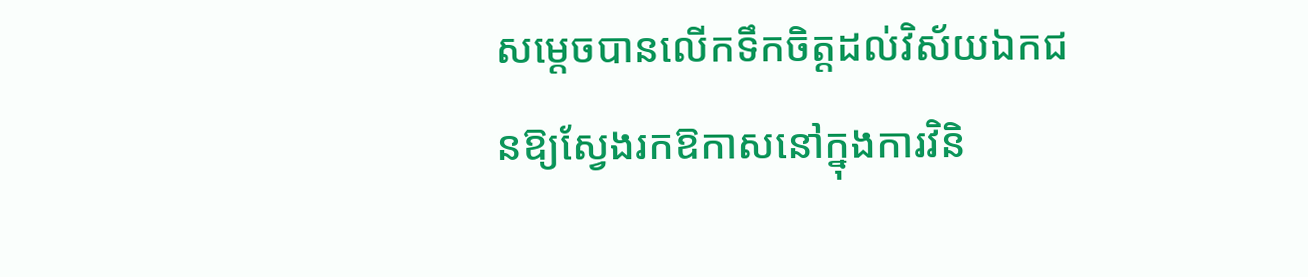សម្តេចបានលើកទឹកចិត្តដល់វិស័យឯកជនឱ្យស្វែងរកឱកាសនៅក្នុងការវិនិ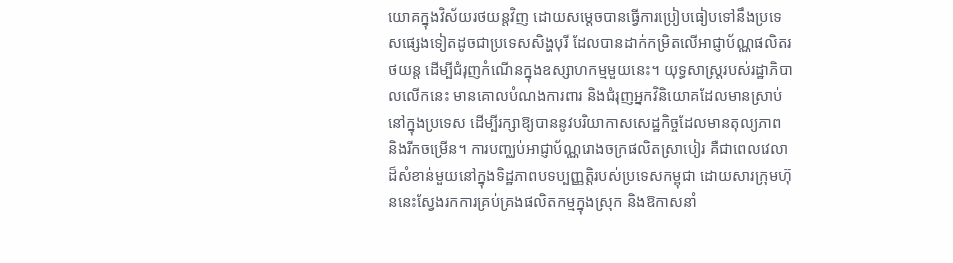យោគក្នុងវិស័យរថយន្តវិញ ដោយសម្តេចបានធ្វើការប្រៀបធៀបទៅនឹងប្រទេសផ្សេងទៀតដូចជាប្រទេសសិង្ហបុរី ដែលបានដាក់កម្រិតលើអាជ្ញាប័ណ្ណផលិតរថយន្ត ដើម្បីជំរុញកំណើនក្នុងឧស្សាហកម្មមួយនេះ។ យុទ្ធសាស្ត្ររបស់រដ្ឋាភិបាលលើកនេះ មានគោលបំណងការពារ និងជំរុញអ្នកវិនិយោគដែលមានស្រាប់នៅក្នុងប្រទេស ដើម្បីរក្សាឱ្យបាននូវបរិយាកាសសេដ្ឋកិច្ចដែលមានតុល្យភាព និងរីកចម្រើន។ ការបញ្ឈប់អាជ្ញាប័ណ្ណរោងចក្រផលិតស្រាបៀរ គឺជាពេលវេលាដ៏សំខាន់មួយនៅក្នុងទិដ្ឋភាពបទប្បញ្ញត្តិរបស់ប្រទេសកម្ពុជា ដោយសារក្រុមហ៊ុននេះស្វែងរកការគ្រប់គ្រងផលិតកម្មក្នុងស្រុក និងឱកាសនាំ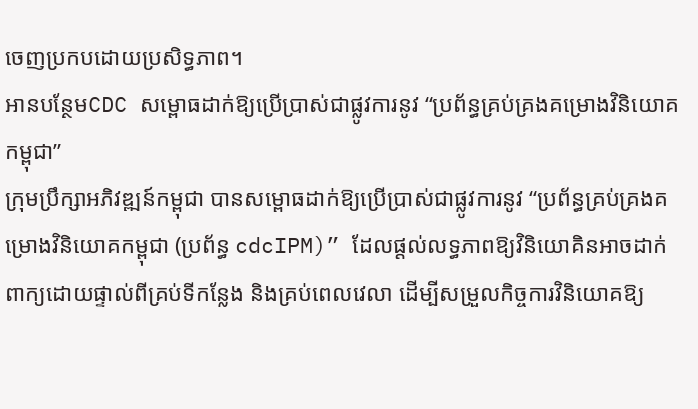ចេញប្រកបដោយប្រសិទ្ធភាព។
អានបន្ថែមCDC សម្ពោធដាក់ឱ្យប្រើប្រាស់ជាផ្លូវការនូវ “ប្រព័ន្ធគ្រប់គ្រងគម្រោងវិនិយោគកម្ពុជា”
ក្រុមប្រឹក្សាអភិវឌ្ឍន៍កម្ពុជា បានសម្ពោធដាក់ឱ្យប្រើប្រាស់ជាផ្លូវការនូវ “ប្រព័ន្ធគ្រប់គ្រងគម្រោងវិនិយោគកម្ពុជា (ប្រព័ន្ធ cdcIPM)” ដែលផ្តល់លទ្ធភាពឱ្យវិនិយោគិនអាចដាក់ពាក្យដោយផ្ទាល់ពីគ្រប់ទីកន្លែង និងគ្រប់ពេលវេលា ដើម្បីសម្រួលកិច្ចការវិនិយោគឱ្យ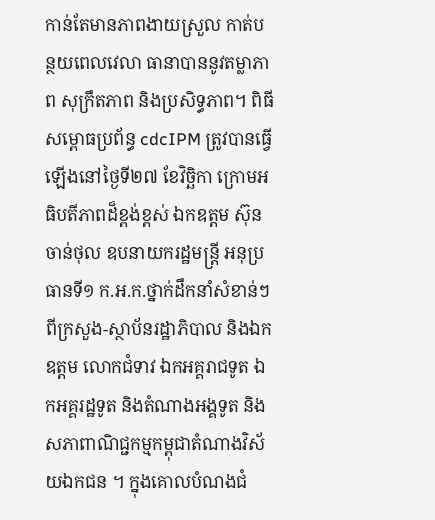កាន់តែមានភាពងាយស្រួល កាត់បន្ថយពេលវេលា ធានាបាននូវតម្លាភាព សុក្រឹតភាព និងប្រសិទ្ធភាព។ ពិធីសម្ពោធប្រព័ន្ធ cdcIPM ត្រូវបានធ្វើឡើងនៅថ្ងៃទី២៧ ខែវិច្ឆិកា ក្រោមអធិបតីភាពដ៏ខ្ពង់ខ្ពស់ ឯកឧត្តម ស៊ុន ចាន់ថុល ឧបនាយករដ្ឋមន្ត្រី អនុប្រធានទី១ ក.អ.ក.ថ្នាក់ដឹកនាំសំខាន់ៗ ពីក្រសួង-ស្ថាប័នរដ្ឋាភិបាល និងឯកឧត្តម លោកជំទាវ ឯកអគ្គរាជទូត ឯកអគ្គរដ្ឋទូត និងតំណាងអង្គទូត និងសភាពាណិជ្ជកម្មកម្ពុជាតំណាងវិស័យឯកជន ។ ក្នុងគោលបំណងជំ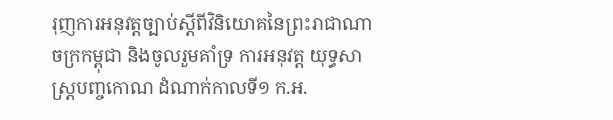រុញការអនុវត្តច្បាប់ស្តីពីវិនិយោគនៃព្រះរាជាណាចក្រកម្ពុជា និងចូលរួមគាំទ្រ ការអនុវត្ត យុទ្ធសាស្ត្របញ្ចកោណ ដំណាក់កាលទី១ ក.អ.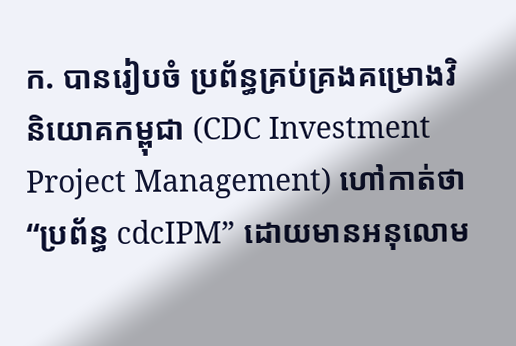ក. បានរៀបចំ ប្រព័ន្ធគ្រប់គ្រងគម្រោងវិនិយោគកម្ពុជា (CDC Investment Project Management) ហៅកាត់ថា “ប្រព័ន្ធ cdcIPM” ដោយមានអនុលោម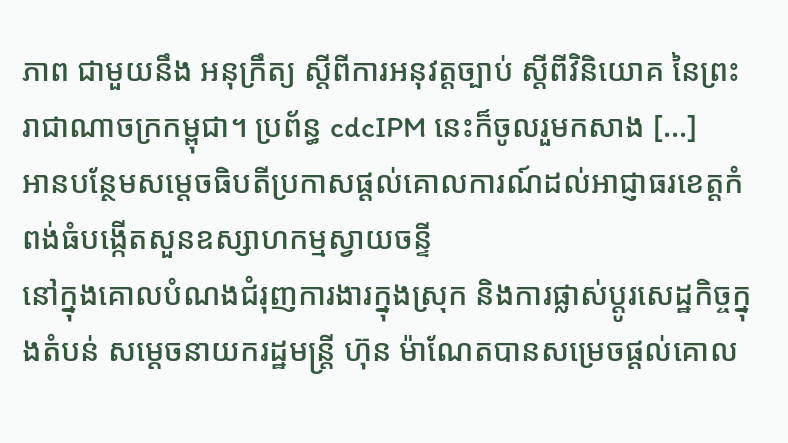ភាព ជាមួយនឹង អនុក្រឹត្យ ស្តីពីការអនុវត្តច្បាប់ ស្តីពីវិនិយោគ នៃព្រះរាជាណាចក្រកម្ពុជា។ ប្រព័ន្ធ cdcIPM នេះក៏ចូលរួមកសាង […]
អានបន្ថែមសម្តេចធិបតីប្រកាសផ្តល់គោលការណ៍ដល់អាជ្ញាធរខេត្តកំពង់ធំបង្កើតសួនឧស្សាហកម្មស្វាយចន្ទី
នៅក្នុងគោលបំណងជំរុញការងារក្នុងស្រុក និងការផ្លាស់ប្តូរសេដ្ឋកិច្ចក្នុងតំបន់ សម្តេចនាយករដ្ឋមន្រ្តី ហ៊ុន ម៉ាណែតបានសម្រេចផ្តល់គោល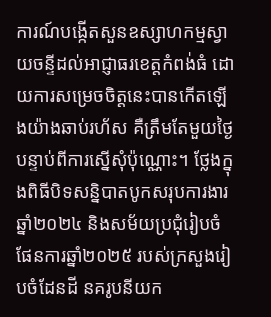ការណ៍បង្កើតសួនឧស្សាហកម្មស្វាយចន្ទីដល់អាជ្ញាធរខេត្តកំពង់ធំ ដោយការសម្រេចចិត្តនេះបានកើតឡើងយ៉ាងឆាប់រហ័ស គឺត្រឹមតែមួយថ្ងៃបន្ទាប់ពីការស្នើសុំប៉ុណ្ណោះ។ ថ្លែងក្នុងពិធីបិទសន្និបាតបូកសរុបការងារឆ្នាំ២០២៤ និងសម័យប្រជុំរៀបចំផែនការឆ្នាំ២០២៥ របស់ក្រសួងរៀបចំដែនដី នគរូបនីយក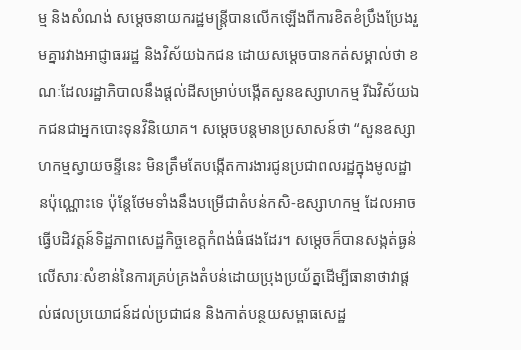ម្ម និងសំណង់ សម្តេចនាយករដ្ឋមន្ត្រីបានលើកឡើងពីការខិតខំប្រឹងប្រែងរួមគ្នារវាងអាជ្ញាធររដ្ឋ និងវិស័យឯកជន ដោយសម្តេចបានកត់សម្គាល់ថា ខណៈដែលរដ្ឋាភិបាលនឹងផ្តល់ដីសម្រាប់បង្កើតសួនឧស្សាហកម្ម រីឯវិស័យឯកជនជាអ្នកបោះទុនវិនិយោគ។ សម្តេចបន្តមានប្រសាសន៍ថា “សួនឧស្សាហកម្មស្វាយចន្ទីនេះ មិនត្រឹមតែបង្កើតការងារជូនប្រជាពលរដ្ឋក្នុងមូលដ្ឋានប៉ុណ្ណោះទេ ប៉ុន្តែថែមទាំងនឹងបម្រើជាតំបន់កសិ-ឧស្សាហកម្ម ដែលអាចធ្វើបដិវត្តន៍ទិដ្ឋភាពសេដ្ឋកិច្ចខេត្តកំពង់ធំផងដែរ។ សម្តេចក៏បានសង្កត់ធ្ងន់លើសារៈសំខាន់នៃការគ្រប់គ្រងតំបន់ដោយប្រុងប្រយ័ត្នដើម្បីធានាថាវាផ្តល់ផលប្រយោជន៍ដល់ប្រជាជន និងកាត់បន្ថយសម្ពាធសេដ្ឋ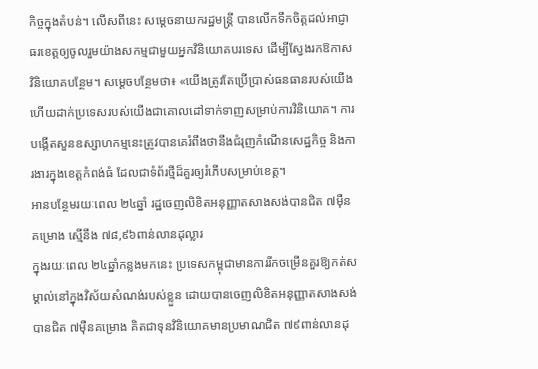កិច្ចក្នុងតំបន់។ លើសពីនេះ សម្តេចនាយករដ្ឋមន្ត្រី បានលើកទឹកចិត្តដល់អាជ្ញាធរខេត្តឲ្យចូលរួមយ៉ាងសកម្មជាមួយអ្នកវិនិយោគបរទេស ដើម្បីស្វែងរកឱកាសវិនិយោគបន្ថែម។ សម្តេចបន្ថែមថា៖ «យើងត្រូវតែប្រើប្រាស់ធនធានរបស់យើង ហើយដាក់ប្រទេសរបស់យើងជាគោលដៅទាក់ទាញសម្រាប់ការវិនិយោគ។ ការបង្កើតសួនឧស្សាហកម្មនេះត្រូវបានគេរំពឹងថានឹងជំរុញកំណើនសេដ្ឋកិច្ច និងការងារក្នុងខេត្តកំពង់ធំ ដែលជាទំព័រថ្មីដ៏គួរឲ្យរំភើបសម្រាប់ខេត្ត។
អានបន្ថែមរយៈពេល ២៤ឆ្នាំ រដ្ឋចេញលិខិតអនុញ្ញាតសាងសង់បានជិត ៧ម៉ឺនគម្រោង ស្មើនឹង ៧៨,៩៦ពាន់លានដុល្លារ
ក្នុងរយៈពេល ២៤ឆ្នាំកន្លងមកនេះ ប្រទេសកម្ពុជាមានការរីកចម្រើនគួរឱ្យកត់សម្គាល់នៅក្នុងវិស័យសំណង់របស់ខ្លួន ដោយបានចេញលិខិតអនុញ្ញាតសាងសង់បានជិត ៧ម៉ឺនគម្រោង គិតជាទុនវិនិយោគមានប្រមាណជិត ៧៩ពាន់លានដុ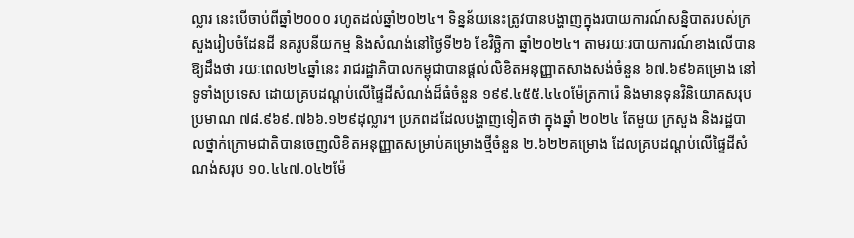ល្លារ នេះបើចាប់ពីឆ្នាំ២០០០ រហូតដល់ឆ្នាំ២០២៤។ ទិន្នន័យនេះត្រូវបានបង្ហាញក្នុងរបាយការណ៍សន្និបាតរបស់ក្រសួងរៀបចំដែនដី នគរូបនីយកម្ម និងសំណង់នៅថ្ងៃទី២៦ ខែវិច្ឆិកា ឆ្នាំ២០២៤។ តាមរយៈរបាយការណ៍ខាងលើបានឱ្យដឹងថា រយៈពេល២៤ឆ្នាំនេះ រាជរដ្ឋាភិបាលកម្ពុជាបានផ្តល់លិខិតអនុញ្ញាតសាងសង់ចំនួន ៦៧.៦៩៦គម្រោង នៅទូទាំងប្រទេស ដោយគ្របដណ្តប់លើផ្ទៃដីសំណង់ដ៏ធំចំនួន ១៩៩.៤៥៥.៤៤០ម៉ែត្រការ៉េ និងមានទុនវិនិយោគសរុបប្រមាណ ៧៨.៩៦៩.៧៦៦.១២៩ដុល្លារ។ ប្រភពដដែលបង្ហាញទៀតថា ក្នុងឆ្នាំ ២០២៤ តែមួយ ក្រសួង និងរដ្ឋបាលថ្នាក់ក្រោមជាតិបានចេញលិខិតអនុញ្ញាតសម្រាប់គម្រោងថ្មីចំនួន ២.៦២២គម្រោង ដែលគ្របដណ្ដប់លើផ្ទៃដីសំណង់សរុប ១០.៤៤៧.០៤២ម៉ែ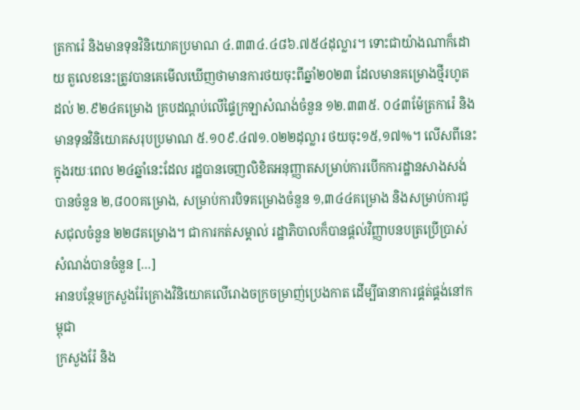ត្រការ៉េ និងមានទុនវិនិយោគប្រមាណ ៤.៣៣៤.៤៨៦.៧៥៤ដុល្លារ។ ទោះជាយ៉ាងណាក៏ដោយ តួលេខនេះត្រូវបានគេមើលឃើញថាមានការថយចុះពីឆ្នាំ២០២៣ ដែលមានគម្រោងថ្មីរហូតដល់ ២.៩២៤គម្រោង គ្របដណ្តប់លើផ្ទៃក្រឡាសំណង់ចំនួន ១២.៣៣៥. ០៤៣ម៉ែត្រការ៉េ និងមានទុនវិនិយោគសរុបប្រមាណ ៥.១០៩.៤៧១.០២២ដុល្លារ ថយចុះ១៥,១៧%។ លើសពីនេះ ក្នុងរយៈពេល ២៤ឆ្នាំនេះដែល រដ្ឋបានចេញលិខិតអនុញ្ញាតសម្រាប់ការបើកការដ្ឋានសាងសង់បានចំនួន ២,៨០០គម្រោង, សម្រាប់ការបិទគម្រោងចំនួន ១,៣៤៤គម្រោង និងសម្រាប់ការជួសជុលចំនួន ២២៨គម្រោង។ ជាការកត់សម្គាល់ រដ្ឋាភិបាលក៏បានផ្តល់វិញ្ញាបនបត្រប្រើប្រាស់សំណង់បានចំនួន […]
អានបន្ថែមក្រសួងរ៉ែគ្រោងវិនិយោគលើរោងចក្រចម្រាញ់ប្រេងកាត ដើម្បីធានាការផ្គត់ផ្គង់នៅកម្ពុជា
ក្រសួងរ៉ែ និង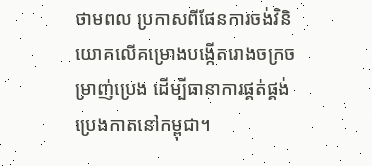ថាមពល ប្រកាសពីផែនការចង់វិនិយោគលើគម្រោងបង្កើតរោងចក្រចម្រាញ់ប្រេង ដើម្បីធានាការផ្គត់ផ្គង់ប្រេងកាតនៅកម្ពុជា។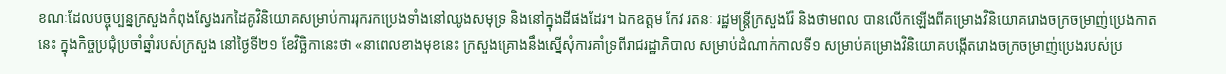ខណៈដែលបច្ចុប្បន្នក្រសួងកំពុងស្វែងរកដៃគូវិនិយោគសម្រាប់ការរុករកប្រេងទាំងនៅឈូងសមុទ្រ និងនៅក្នុងដីផងដែរ។ ឯកឧត្តម កែវ រតនៈ រដ្ឋមន្ត្រីក្រសួងរ៉ែ និងថាមពល បានលើកឡើងពីគម្រោងវិនិយោគរោងចក្រចម្រាញ់ប្រេងកាតនេះ ក្នុងកិច្ចប្រជុំប្រចាំឆ្នាំរបស់ក្រសួង នៅថ្ងៃទី២១ ខែវិច្ឆិកានេះថា «នាពេលខាងមុខនេះ ក្រសួងគ្រោងនឹងស្នើសុំការគាំទ្រពីរាជរដ្ឋាភិបាល សម្រាប់ដំណាក់កាលទី១ សម្រាប់គម្រោងវិនិយោគបង្កើតរោងចក្រចម្រាញ់ប្រេងរបស់ប្រ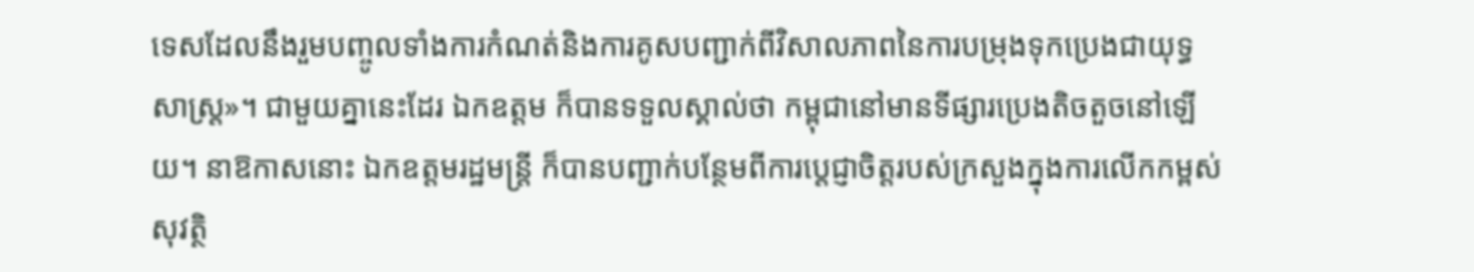ទេសដែលនឹងរួមបញ្ចូលទាំងការកំណត់និងការគូសបញ្ជាក់ពីវិសាលភាពនៃការបម្រុងទុកប្រេងជាយុទ្ធសាស្ត្រ»។ ជាមួយគ្នានេះដែរ ឯកឧត្តម ក៏បានទទួលស្គាល់ថា កម្ពុជានៅមានទីផ្សារប្រេងតិចតួចនៅឡើយ។ នាឱកាសនោះ ឯកឧត្តមរដ្ឋមន្ត្រី ក៏បានបញ្ជាក់បន្ថែមពីការប្តេជ្ញាចិត្តរបស់ក្រសួងក្នុងការលើកកម្ពស់សុវត្ថិ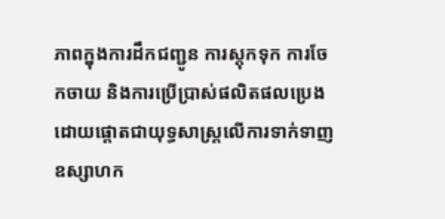ភាពក្នុងការដឹកជញ្ជូន ការស្តុកទុក ការចែកចាយ និងការប្រើប្រាស់ផលិតផលប្រេង ដោយផ្តោតជាយុទ្ធសាស្ត្រលើការទាក់ទាញឧស្សាហក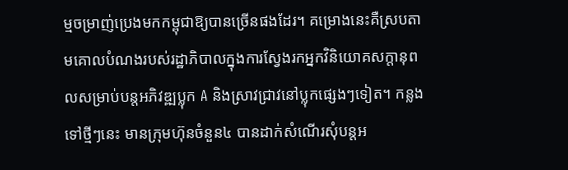ម្មចម្រាញ់ប្រេងមកកម្ពុជាឱ្យបានច្រើនផងដែរ។ គម្រោងនេះគឺស្របតាមគោលបំណងរបស់រដ្ឋាភិបាលក្នុងការស្វែងរកអ្នកវិនិយោគសក្តានុពលសម្រាប់បន្តអភិវឌ្ឍប្លុក A និងស្រាវជ្រាវនៅប្លុកផ្សេងៗទៀត។ កន្លងទៅថ្មីៗនេះ មានក្រុមហ៊ុនចំនួន៤ បានដាក់សំណើរសុំបន្តអ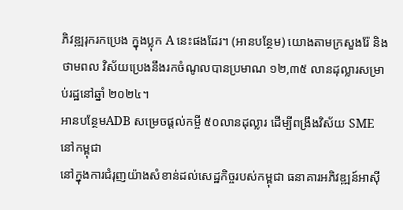ភិវឌ្ឍរុករកប្រេង ក្នុងប្លុក A នេះផងដែរ។ (អានបន្ថែម) យោងតាមក្រសួងរ៉ែ និងថាមពល វិស័យប្រេងនឹងរកចំណូលបានប្រមាណ ១២,៣៥ លានដុល្លារសម្រាប់រដ្ឋនៅឆ្នាំ ២០២៤។
អានបន្ថែមADB សម្រេចផ្តល់កម្ចី ៥០លានដុល្លារ ដើម្បីពង្រឹងវិស័យ SME នៅកម្ពុជា
នៅក្នុងការជំរុញយ៉ាងសំខាន់ដល់សេដ្ឋកិច្ចរបស់កម្ពុជា ធនាគារអភិវឌ្ឍន៍អាស៊ី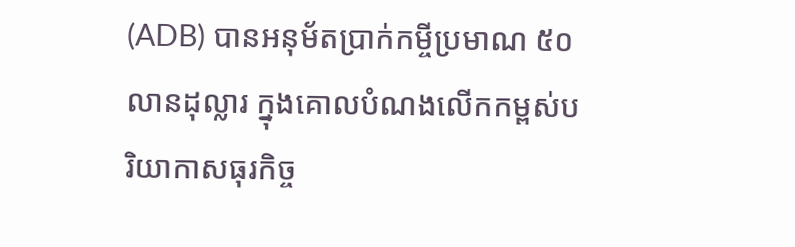(ADB) បានអនុម័តប្រាក់កម្ចីប្រមាណ ៥០លានដុល្លារ ក្នុងគោលបំណងលើកកម្ពស់បរិយាកាសធុរកិច្ច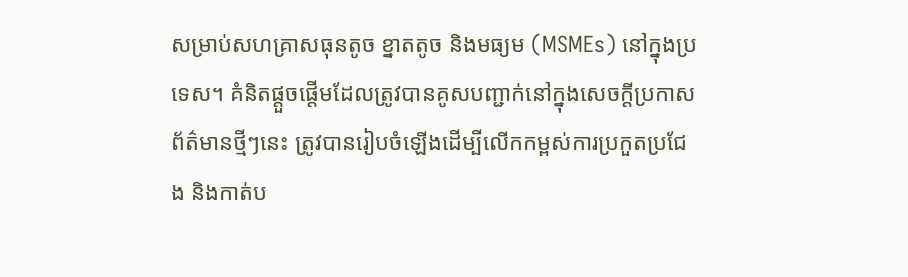សម្រាប់សហគ្រាសធុនតូច ខ្នាតតូច និងមធ្យម (MSMEs) នៅក្នុងប្រទេស។ គំនិតផ្តួចផ្តើមដែលត្រូវបានគូសបញ្ជាក់នៅក្នុងសេចក្តីប្រកាសព័ត៌មានថ្មីៗនេះ ត្រូវបានរៀបចំឡើងដើម្បីលើកកម្ពស់ការប្រកួតប្រជែង និងកាត់ប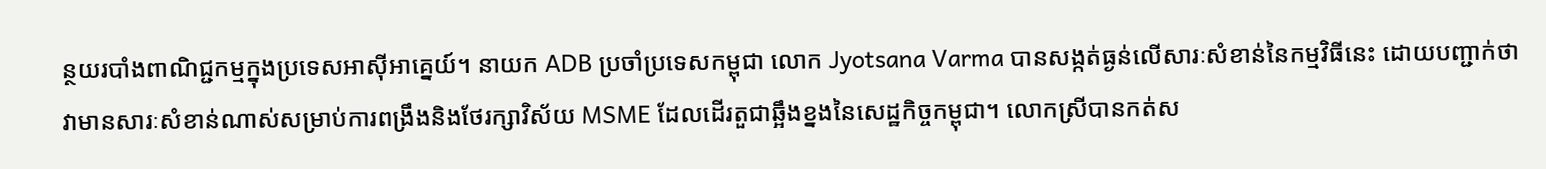ន្ថយរបាំងពាណិជ្ជកម្មក្នុងប្រទេសអាស៊ីអាគ្នេយ៍។ នាយក ADB ប្រចាំប្រទេសកម្ពុជា លោក Jyotsana Varma បានសង្កត់ធ្ងន់លើសារៈសំខាន់នៃកម្មវិធីនេះ ដោយបញ្ជាក់ថា វាមានសារៈសំខាន់ណាស់សម្រាប់ការពង្រឹងនិងថែរក្សាវិស័យ MSME ដែលដើរតួជាឆ្អឹងខ្នងនៃសេដ្ឋកិច្ចកម្ពុជា។ លោកស្រីបានកត់ស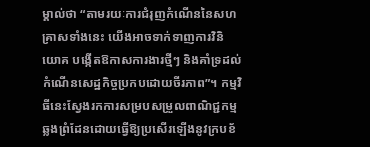ម្គាល់ថា “តាមរយៈការជំរុញកំណើននៃសហគ្រាសទាំងនេះ យើងអាចទាក់ទាញការវិនិយោគ បង្កើតឱកាសការងារថ្មីៗ និងគាំទ្រដល់កំណើនសេដ្ឋកិច្ចប្រកបដោយចីរភាព”។ កម្មវិធីនេះស្វែងរកការសម្របសម្រួលពាណិជ្ជកម្មឆ្លងព្រំដែនដោយធ្វើឱ្យប្រសើរឡើងនូវក្របខ័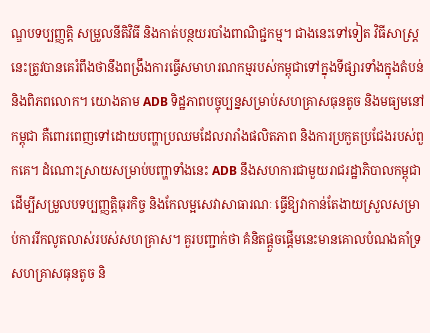ណ្ឌបទប្បញ្ញត្តិ សម្រួលនីតិវិធី និងកាត់បន្ថយរបាំងពាណិជ្ជកម្ម។ ជាងនេះទៅទៀត វិធីសាស្រ្តនេះត្រូវបានគេរំពឹងថានឹងពង្រឹងការធ្វើសមាហរណកម្មរបស់កម្ពុជាទៅក្នុងទីផ្សារទាំងក្នុងតំបន់ និងពិភពលោក។ យោងតាម ADB ទិដ្ឋភាពបច្ចុប្បន្នសម្រាប់សហគ្រាសធុនតូច និងមធ្យមនៅកម្ពុជា គឺពោរពេញទៅដោយបញ្ហាប្រឈមដែលរារាំងផលិតភាព និងការប្រកួតប្រជែងរបស់ពួកគេ។ ដំណោះស្រាយសម្រាប់បញ្ហាទាំងនេះ ADB នឹងសហការជាមួយរាជរដ្ឋាភិបាលកម្ពុជា ដើម្បីសម្រួលបទប្បញ្ញត្តិធុរកិច្ច និងកែលម្អសេវាសាធារណៈ ធ្វើឱ្យវាកាន់តែងាយស្រួលសម្រាប់ការរីកលូតលាស់របស់សហគ្រាស។ គួរបញ្ជាក់ថា គំនិតផ្តួចផ្តើមនេះមានគោលបំណងគាំទ្រសហគ្រាសធុនតូច និ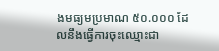ងមធ្យមប្រមាណ ៥០.០០០ ដែលនឹងធ្វើការចុះឈ្មោះជា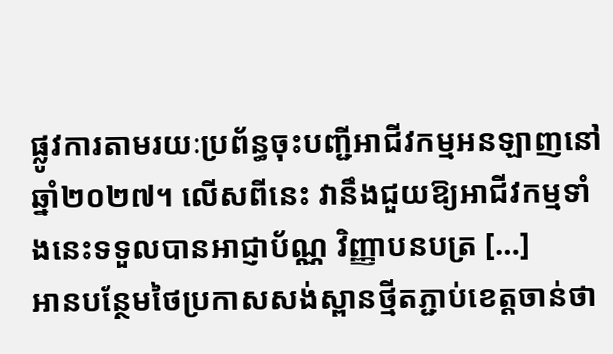ផ្លូវការតាមរយៈប្រព័ន្ធចុះបញ្ជីអាជីវកម្មអនឡាញនៅឆ្នាំ២០២៧។ លើសពីនេះ វានឹងជួយឱ្យអាជីវកម្មទាំងនេះទទួលបានអាជ្ញាប័ណ្ណ វិញ្ញាបនបត្រ […]
អានបន្ថែមថៃប្រកាសសង់ស្ពានថ្មីតភ្ជាប់ខេត្តចាន់ថា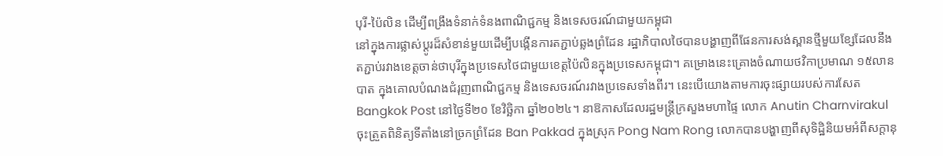បុរី-ប៉ៃលិន ដើម្បីពង្រឹងទំនាក់ទំនងពាណិជ្ជកម្ម និងទេសចរណ៍ជាមួយកម្ពុជា
នៅក្នុងការផ្លាស់ប្តូរដ៏សំខាន់មួយដើម្បីបង្កើនការតភ្ជាប់ឆ្លងព្រំដែន រដ្ឋាភិបាលថៃបានបង្ហាញពីផែនការសង់ស្ពានថ្មីមួយខ្សែដែលនឹងតភ្ជាប់រវាងខេត្តចាន់ថាបុរីក្នុងប្រទេសថៃជាមួយខេត្តប៉ៃលិនក្នុងប្រទេសកម្ពុជា។ គម្រោងនេះគ្រោងចំណាយថវិកាប្រមាណ ១៥លានបាត ក្នុងគោលបំណងជំរុញពាណិជ្ជកម្ម និងទេសចរណ៍រវាងប្រទេសទាំងពីរ។ នេះបើយោងតាមការចុះផ្សាយរបស់ការសែត Bangkok Post នៅថ្ងៃទី២០ ខែវិច្ឆិកា ឆ្នាំ២០២៤។ នាឱកាសដែលរដ្ឋមន្ត្រីក្រសួងមហាផ្ទៃ លោក Anutin Charnvirakul ចុះត្រួតពិនិត្យទីតាំងនៅច្រកព្រំដែន Ban Pakkad ក្នុងស្រុក Pong Nam Rong លោកបានបង្ហាញពីសុទិដ្ឋិនិយមអំពីសក្តានុ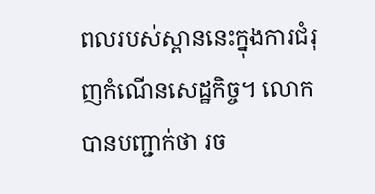ពលរបស់ស្ពាននេះក្នុងការជំរុញកំណើនសេដ្ឋកិច្ច។ លោកបានបញ្ជាក់ថា រច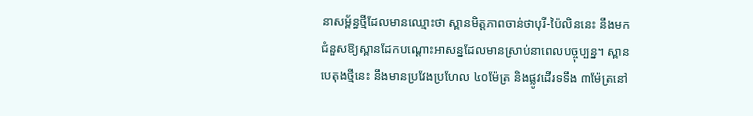នាសម្ព័ន្ធថ្មីដែលមានឈ្មោះថា ស្ពានមិត្តភាពចាន់ថាបុរី-ប៉ៃលិននេះ នឹងមកជំនួសឱ្យស្ពានដែកបណ្ដោះអាសន្នដែលមានស្រាប់នាពេលបច្ចុប្បន្ន។ ស្ពានបេតុងថ្មីនេះ នឹងមានប្រវែងប្រហែល ៤០ម៉ែត្រ និងផ្លូវដើរទទឹង ៣ម៉ែត្រនៅ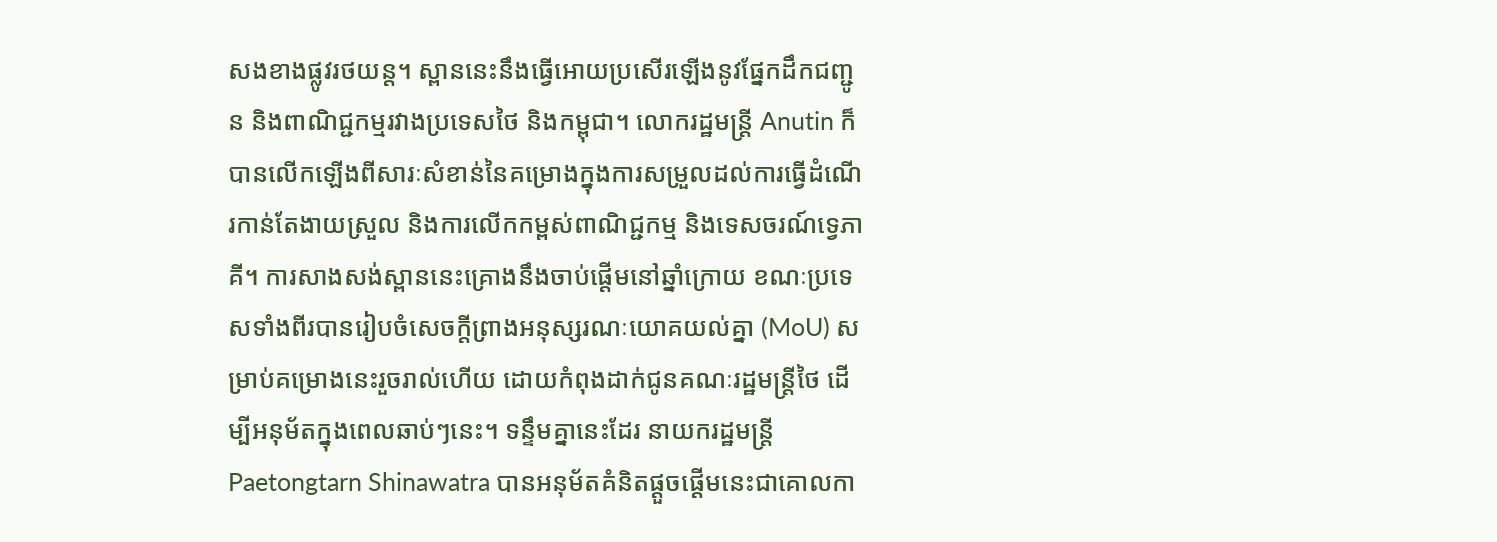សងខាងផ្លូវរថយន្ត។ ស្ពាននេះនឹងធ្វើអោយប្រសើរឡើងនូវផ្នែកដឹកជញ្ជូន និងពាណិជ្ជកម្មរវាងប្រទេសថៃ និងកម្ពុជា។ លោករដ្ឋមន្ត្រី Anutin ក៏បានលើកឡើងពីសារៈសំខាន់នៃគម្រោងក្នុងការសម្រួលដល់ការធ្វើដំណើរកាន់តែងាយស្រួល និងការលើកកម្ពស់ពាណិជ្ជកម្ម និងទេសចរណ៍ទ្វេភាគី។ ការសាងសង់ស្ពាននេះគ្រោងនឹងចាប់ផ្តើមនៅឆ្នាំក្រោយ ខណៈប្រទេសទាំងពីរបានរៀបចំសេចក្តីព្រាងអនុស្សរណៈយោគយល់គ្នា (MoU) សម្រាប់គម្រោងនេះរួចរាល់ហើយ ដោយកំពុងដាក់ជូនគណៈរដ្ឋមន្ត្រីថៃ ដើម្បីអនុម័តក្នុងពេលឆាប់ៗនេះ។ ទន្ទឹមគ្នានេះដែរ នាយករដ្ឋមន្ត្រី Paetongtarn Shinawatra បានអនុម័តគំនិតផ្តួចផ្តើមនេះជាគោលកា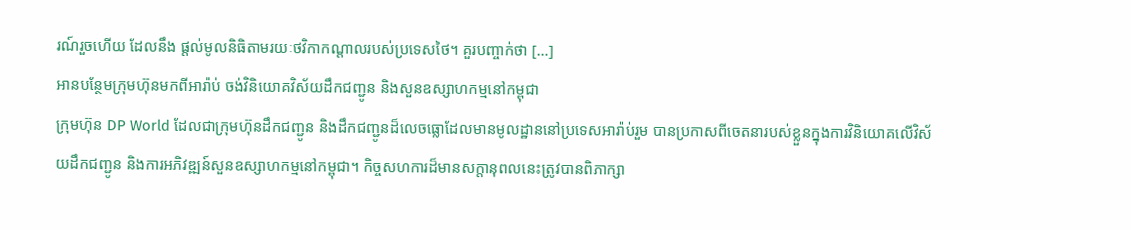រណ៍រួចហើយ ដែលនឹង ផ្តល់មូលនិធិតាមរយៈថវិកាកណ្តាលរបស់ប្រទេសថៃ។ គួរបញ្ចាក់ថា […]
អានបន្ថែមក្រុមហ៊ុនមកពីអារ៉ាប់ ចង់វិនិយោគវិស័យដឹកជញ្ជូន និងសួនឧស្សាហកម្មនៅកម្ពុជា
ក្រុមហ៊ុន DP World ដែលជាក្រុមហ៊ុនដឹកជញ្ជូន និងដឹកជញ្ជូនដ៏លេចធ្លោដែលមានមូលដ្ឋាននៅប្រទេសអារ៉ាប់រួម បានប្រកាសពីចេតនារបស់ខ្លួនក្នុងការវិនិយោគលើវិស័យដឹកជញ្ជូន និងការអភិវឌ្ឍន៍សួនឧស្សាហកម្មនៅកម្ពុជា។ កិច្ចសហការដ៏មានសក្តានុពលនេះត្រូវបានពិភាក្សា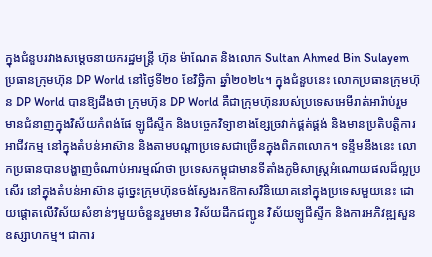ក្នុងជំនួបរវាងសម្តេចនាយករដ្ឋមន្ត្រី ហ៊ុន ម៉ាណែត និងលោក Sultan Ahmed Bin Sulayem ប្រធានក្រុមហ៊ុន DP World នៅថ្ងៃទី២០ ខែវិច្ឆិកា ឆ្នាំ២០២៤។ ក្នុងជំនួបនេះ លោកប្រធានក្រុមហ៊ុន DP World បានឱ្យដឹងថា ក្រុមហ៊ុន DP World គឺជាក្រុមហ៊ុនរបស់ប្រទេសអេមីរាត់អារ៉ាប់រួម មានជំនាញក្នុងវិស័យកំពង់ផែ ឡូជីស្ទីក និងបច្ចេកវិទ្យាខាងខ្សែច្រវាក់ផ្គត់ផ្គង់ និងមានប្រតិបត្តិការអាជីវកម្ម នៅក្នុងតំបន់អាស៊ាន និងតាមបណ្ដាប្រទេសជាច្រើនក្នុងពិភពលោក។ ទន្ទឹមនឹងនេះ លោកប្រធានបានបង្ហាញចំណាប់អារម្មណ៍ថា ប្រទេសកម្ពុជាមានទីតាំងភូមិសាស្ត្រអំណោយផលដ៏ល្អប្រសើរ នៅក្នុងតំបន់អាស៊ាន ដូច្នេះក្រុមហ៊ុនចង់ស្វែងរកឱកាសវិនិយោគនៅក្នុងប្រទេសមួយនេះ ដោយផ្តោតលើវិស័យសំខាន់ៗមួយចំនួនរួមមាន វិស័យដឹកជញ្ជូន វិស័យឡូជីស្ទីក និងការអភិវឌ្ឍសួនឧស្សាហកម្ម។ ជាការ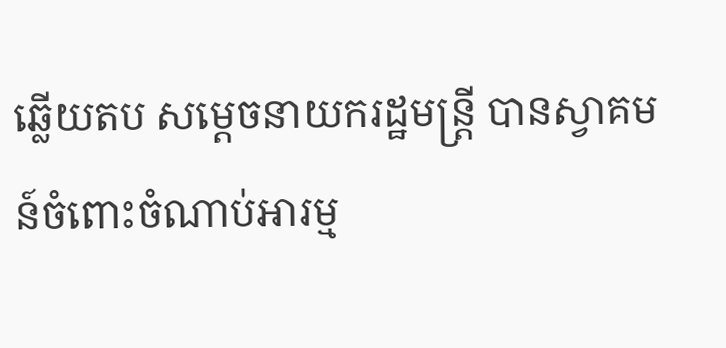ឆ្លើយតប សម្ដេចនាយករដ្ឋមន្រ្តី បានស្វាគមន៍ចំពោះចំណាប់អារម្ម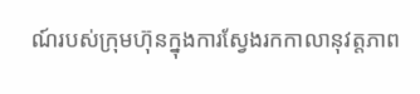ណ៍របស់ក្រុមហ៊ុនក្នុងការស្វែងរកកាលានុវត្តភាព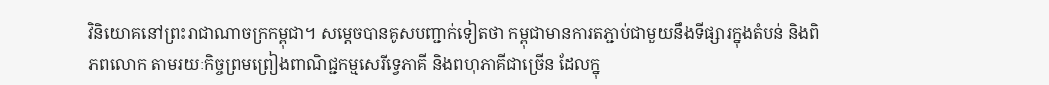វិនិយោគនៅព្រះរាជាណាចក្រកម្ពុជា។ សម្ដេចបានគូសបញ្ជាក់ទៀតថា កម្ពុជាមានការតភ្ជាប់ជាមួយនឹងទីផ្សារក្នុងតំបន់ និងពិភពលោក តាមរយៈកិច្ចព្រមព្រៀងពាណិជ្ជកម្មសេរីទ្វេភាគី និងពហុភាគីជាច្រើន ដែលក្នុ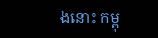ងនោះ កម្ពុ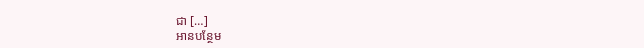ជា […]
អានបន្ថែម